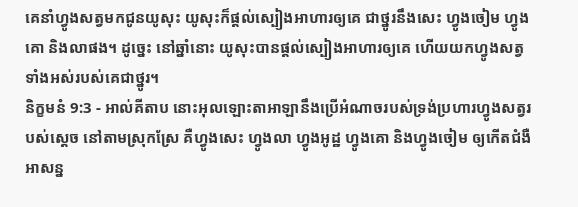គេនាំហ្វូងសត្វមកជូនយូសុះ យូសុះក៏ផ្តល់ស្បៀងអាហារឲ្យគេ ជាថ្នូរនឹងសេះ ហ្វូងចៀម ហ្វូងគោ និងលាផង។ ដូច្នេះ នៅឆ្នាំនោះ យូសុះបានផ្តល់ស្បៀងអាហារឲ្យគេ ហើយយកហ្វូងសត្វទាំងអស់របស់គេជាថ្នូរ។
និក្ខមនំ 9:3 - អាល់គីតាប នោះអុលឡោះតាអាឡានឹងប្រើអំណាចរបស់ទ្រង់ប្រហារហ្វូងសត្វរបស់ស្តេច នៅតាមស្រុកស្រែ គឺហ្វូងសេះ ហ្វូងលា ហ្វូងអូដ្ឋ ហ្វូងគោ និងហ្វូងចៀម ឲ្យកើតជំងឺអាសន្ន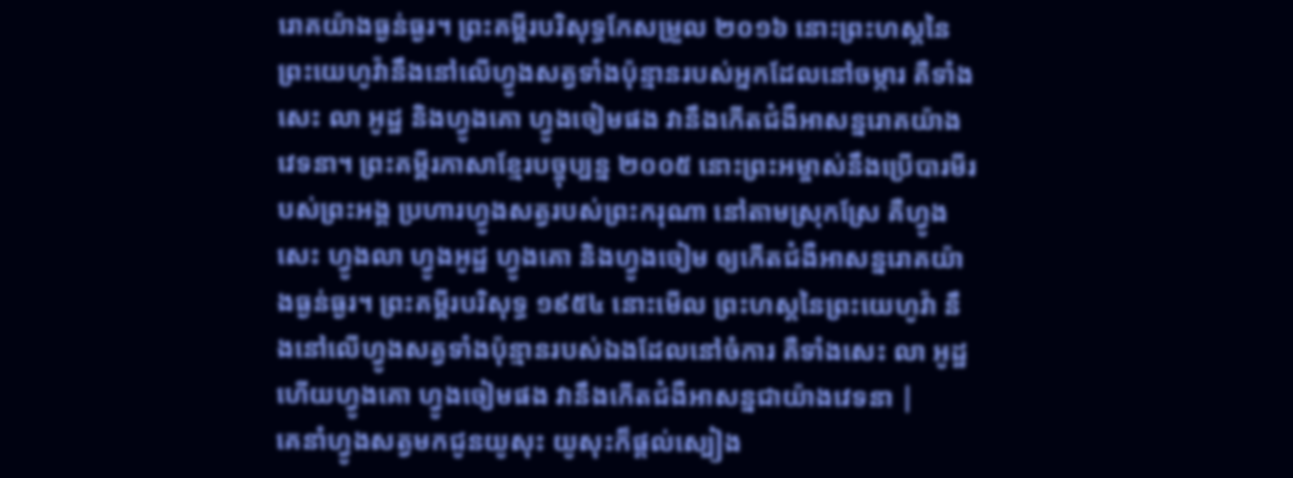រោគយ៉ាងធ្ងន់ធ្ងរ។ ព្រះគម្ពីរបរិសុទ្ធកែសម្រួល ២០១៦ នោះព្រះហស្តនៃព្រះយេហូវ៉ានឹងនៅលើហ្វូងសត្វទាំងប៉ុន្មានរបស់អ្នកដែលនៅចម្ការ គឺទាំងសេះ លា អូដ្ឋ និងហ្វូងគោ ហ្វូងចៀមផង វានឹងកើតជំងឺអាសន្នរោគយ៉ាងវេទនា។ ព្រះគម្ពីរភាសាខ្មែរបច្ចុប្បន្ន ២០០៥ នោះព្រះអម្ចាស់នឹងប្រើបារមីរបស់ព្រះអង្គ ប្រហារហ្វូងសត្វរបស់ព្រះករុណា នៅតាមស្រុកស្រែ គឺហ្វូងសេះ ហ្វូងលា ហ្វូងអូដ្ឋ ហ្វូងគោ និងហ្វូងចៀម ឲ្យកើតជំងឺអាសន្នរោគយ៉ាងធ្ងន់ធ្ងរ។ ព្រះគម្ពីរបរិសុទ្ធ ១៩៥៤ នោះមើល ព្រះហស្តនៃព្រះយេហូវ៉ា នឹងនៅលើហ្វូងសត្វទាំងប៉ុន្មានរបស់ឯងដែលនៅចំការ គឺទាំងសេះ លា អូដ្ឋ ហើយហ្វូងគោ ហ្វូងចៀមផង វានឹងកើតជំងឺអាសន្នជាយ៉ាងវេទនា |
គេនាំហ្វូងសត្វមកជូនយូសុះ យូសុះក៏ផ្តល់ស្បៀង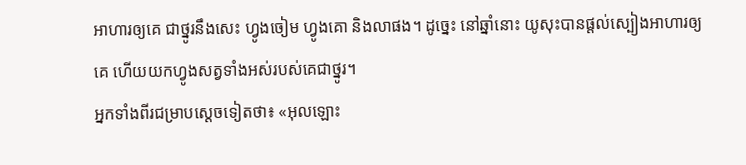អាហារឲ្យគេ ជាថ្នូរនឹងសេះ ហ្វូងចៀម ហ្វូងគោ និងលាផង។ ដូច្នេះ នៅឆ្នាំនោះ យូសុះបានផ្តល់ស្បៀងអាហារឲ្យគេ ហើយយកហ្វូងសត្វទាំងអស់របស់គេជាថ្នូរ។
អ្នកទាំងពីរជម្រាបស្តេចទៀតថា៖ «អុលឡោះ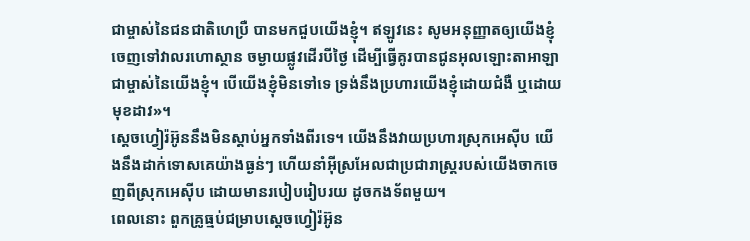ជាម្ចាស់នៃជនជាតិហេប្រឺ បានមកជួបយើងខ្ញុំ។ ឥឡូវនេះ សូមអនុញ្ញាតឲ្យយើងខ្ញុំចេញទៅវាលរហោស្ថាន ចម្ងាយផ្លូវដើរបីថ្ងៃ ដើម្បីធ្វើគូរបានជូនអុលឡោះតាអាឡា ជាម្ចាស់នៃយើងខ្ញុំ។ បើយើងខ្ញុំមិនទៅទេ ទ្រង់នឹងប្រហារយើងខ្ញុំដោយជំងឺ ឬដោយមុខដាវ»។
ស្តេចហ្វៀរ៉អ៊ូននឹងមិនស្តាប់អ្នកទាំងពីរទេ។ យើងនឹងវាយប្រហារស្រុកអេស៊ីប យើងនឹងដាក់ទោសគេយ៉ាងធ្ងន់ៗ ហើយនាំអ៊ីស្រអែលជាប្រជារាស្ត្ររបស់យើងចាកចេញពីស្រុកអេស៊ីប ដោយមានរបៀបរៀបរយ ដូចកងទ័ពមួយ។
ពេលនោះ ពួកគ្រូធ្មប់ជម្រាបស្តេចហ្វៀរ៉អ៊ូន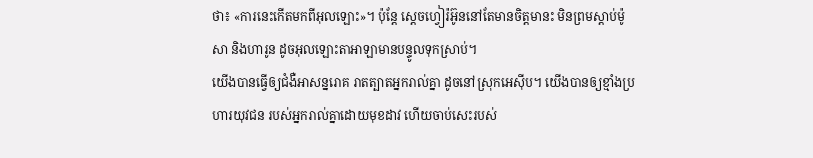ថា៖ «ការនេះកើតមកពីអុលឡោះ»។ ប៉ុន្តែ ស្តេចហ្វៀរ៉អ៊ូននៅតែមានចិត្តមានះ មិនព្រមស្តាប់ម៉ូសា និងហារូន ដូចអុលឡោះតាអាឡាមានបន្ទូលទុកស្រាប់។
យើងបានធ្វើឲ្យជំងឺអាសន្នរោគ រាតត្បាតអ្នករាល់គ្នា ដូចនៅស្រុកអេស៊ីប។ យើងបានឲ្យខ្មាំងប្រហារយុវជន របស់អ្នករាល់គ្នាដោយមុខដាវ ហើយចាប់សេះរបស់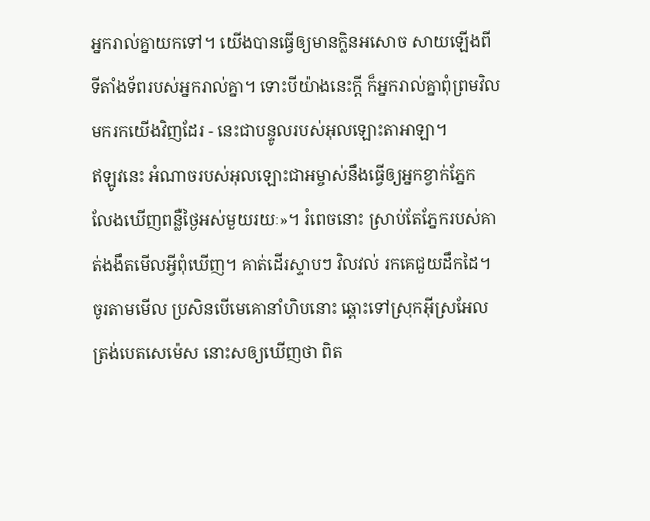អ្នករាល់គ្នាយកទៅ។ យើងបានធ្វើឲ្យមានក្លិនអសោច សាយឡើងពីទីតាំងទ័ពរបស់អ្នករាល់គ្នា។ ទោះបីយ៉ាងនេះក្ដី ក៏អ្នករាល់គ្នាពុំព្រមវិលមករកយើងវិញដែរ - នេះជាបន្ទូលរបស់អុលឡោះតាអាឡា។
ឥឡូវនេះ អំណាចរបស់អុលឡោះជាអម្ចាស់នឹងធ្វើឲ្យអ្នកខ្វាក់ភ្នែក លែងឃើញពន្លឺថ្ងៃអស់មួយរយៈ»។ រំពេចនោះ ស្រាប់តែភ្នែករបស់គាត់ងងឹតមើលអ្វីពុំឃើញ។ គាត់ដើរស្ទាបៗ វិលវល់ រកគេជួយដឹកដៃ។
ចូរតាមមើល ប្រសិនបើមេគោនាំហិបនោះ ឆ្ពោះទៅស្រុកអ៊ីស្រអែលត្រង់បេតសេម៉េស នោះសឲ្យឃើញថា ពិត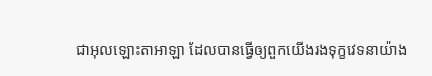ជាអុលឡោះតាអាឡា ដែលបានធ្វើឲ្យពួកយើងរងទុក្ខវេទនាយ៉ាង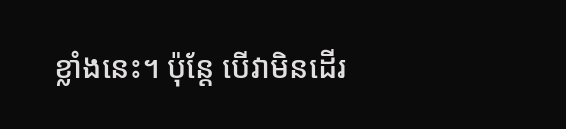ខ្លាំងនេះ។ ប៉ុន្តែ បើវាមិនដើរ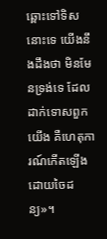ឆ្ពោះទៅទិសនោះទេ យើងនឹងដឹងថា មិនមែនទ្រង់ទេ ដែលដាក់ទោសពួកយើង គឺហេតុការណ៍កើតឡើង ដោយចៃដន្យ»។